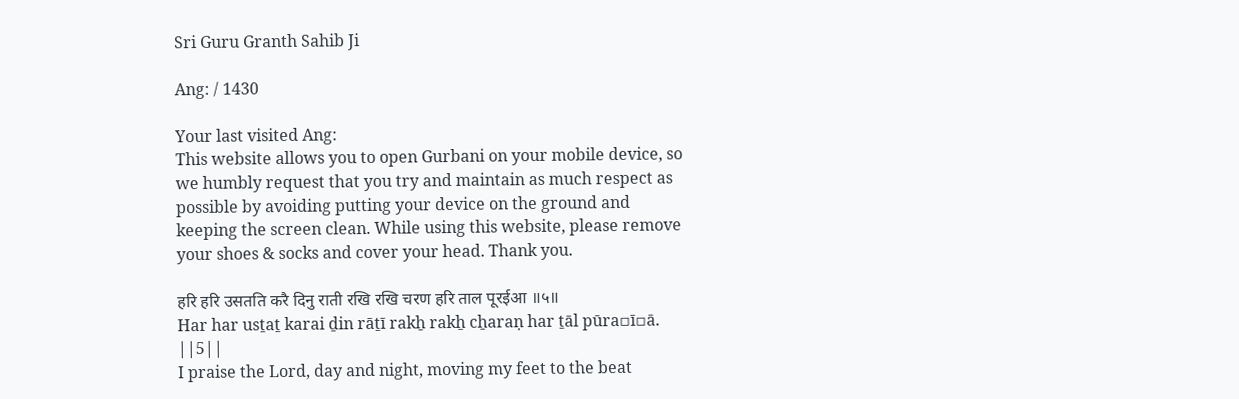Sri Guru Granth Sahib Ji

Ang: / 1430

Your last visited Ang:
This website allows you to open Gurbani on your mobile device, so we humbly request that you try and maintain as much respect as possible by avoiding putting your device on the ground and keeping the screen clean. While using this website, please remove your shoes & socks and cover your head. Thank you.

हरि हरि उसतति करै दिनु राती रखि रखि चरण हरि ताल पूरईआ ॥५॥
Har har usṯaṯ karai ḏin rāṯī rakẖ rakẖ cẖaraṇ har ṯāl pūra▫ī▫ā. ||5||
I praise the Lord, day and night, moving my feet to the beat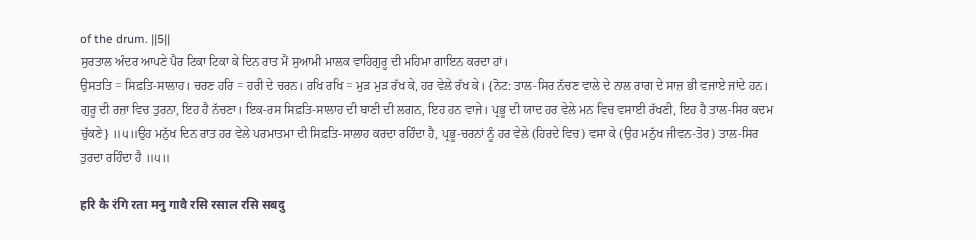of the drum. ||5||
ਸੁਰਤਾਲ ਅੰਦਰ ਆਪਣੇ ਪੈਰ ਟਿਕਾ ਟਿਕਾ ਕੇ ਦਿਨ ਰਾਤ ਮੈਂ ਸੁਆਮੀ ਮਾਲਕ ਵਾਹਿਗੁਰੂ ਦੀ ਮਹਿਮਾ ਗਾਇਨ ਕਰਦਾ ਹਾਂ।
ਉਸਤਤਿ = ਸਿਫ਼ਤਿ-ਸਾਲਾਹ। ਚਰਣ ਹਰਿ = ਹਰੀ ਦੇ ਚਰਨ। ਰਖਿ ਰਖਿ = ਮੁੜ ਮੁੜ ਰੱਖ ਕੇ, ਹਰ ਵੇਲੇ ਰੱਖ ਕੇ। {ਨੋਟ: ਤਾਲ-ਸਿਰ ਨੱਚਣ ਵਾਲੇ ਦੇ ਨਾਲ ਰਾਗ ਦੇ ਸਾਜ਼ ਭੀ ਵਜਾਏ ਜਾਂਦੇ ਹਨ। ਗੁਰੂ ਦੀ ਰਜ਼ਾ ਵਿਚ ਤੁਰਨਾ, ਇਹ ਹੈ ਨੱਚਣਾ। ਇਕ-ਰਸ ਸਿਫ਼ਤਿ-ਸਾਲਾਹ ਦੀ ਬਾਣੀ ਦੀ ਲਗਨ, ਇਹ ਹਨ ਵਾਜੇ। ਪ੍ਰਭੂ ਦੀ ਯਾਦ ਹਰ ਵੇਲੇ ਮਨ ਵਿਚ ਵਸਾਈ ਰੱਖਣੀ, ਇਹ ਹੈ ਤਾਲ-ਸਿਰ ਕਦਮ ਚੁੱਕਣੇ} ॥੫॥ਉਹ ਮਨੁੱਖ ਦਿਨ ਰਾਤ ਹਰ ਵੇਲੇ ਪਰਮਾਤਮਾ ਦੀ ਸਿਫ਼ਤਿ-ਸਾਲਾਹ ਕਰਦਾ ਰਹਿੰਦਾ ਹੈ, ਪ੍ਰਭੂ-ਚਰਨਾਂ ਨੂੰ ਹਰ ਵੇਲੇ (ਹਿਰਦੇ ਵਿਚ) ਵਸਾ ਕੇ (ਉਹ ਮਨੁੱਖ ਜੀਵਨ-ਤੋਰ) ਤਾਲ-ਸਿਰ ਤੁਰਦਾ ਰਹਿੰਦਾ ਹੈ ॥੫॥

हरि कै रंगि रता मनु गावै रसि रसाल रसि सबदु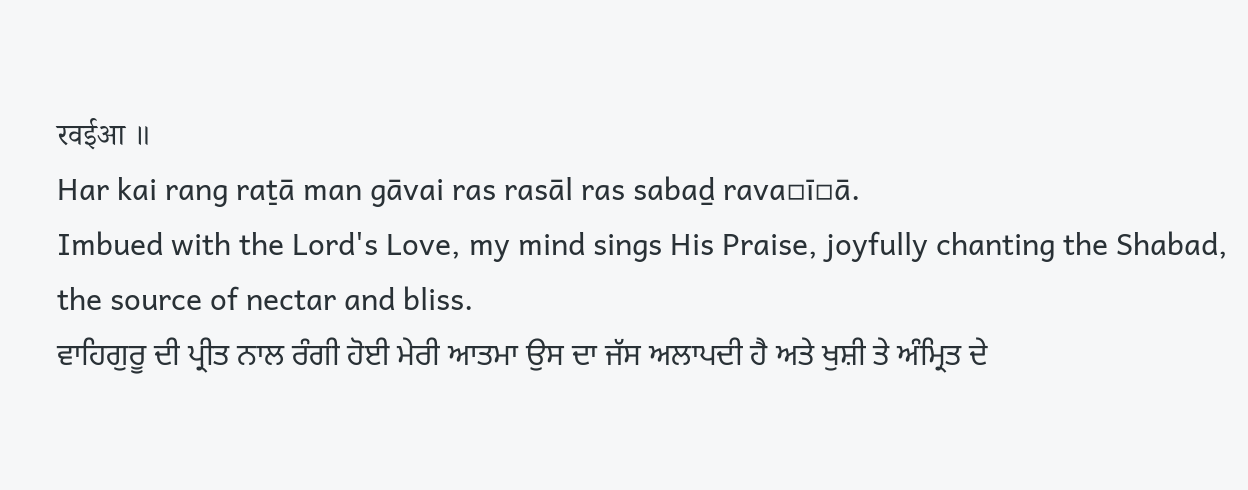रवईआ ॥
Har kai rang raṯā man gāvai ras rasāl ras sabaḏ rava▫ī▫ā.
Imbued with the Lord's Love, my mind sings His Praise, joyfully chanting the Shabad, the source of nectar and bliss.
ਵਾਹਿਗੁਰੂ ਦੀ ਪ੍ਰੀਤ ਨਾਲ ਰੰਗੀ ਹੋਈ ਮੇਰੀ ਆਤਮਾ ਉਸ ਦਾ ਜੱਸ ਅਲਾਪਦੀ ਹੈ ਅਤੇ ਖੁਸ਼ੀ ਤੇ ਅੰਮ੍ਰਿਤ ਦੇ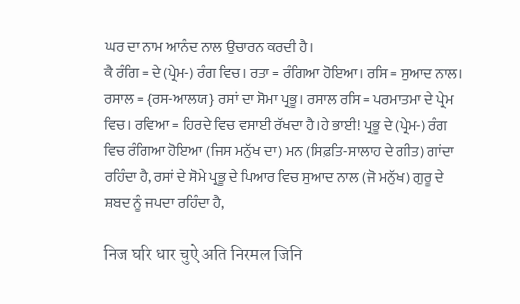ਘਰ ਦਾ ਨਾਮ ਆਨੰਦ ਨਾਲ ਉਚਾਰਨ ਕਰਦੀ ਹੈ।
ਕੈ ਰੰਗਿ = ਦੇ (ਪ੍ਰੇਮ-) ਰੰਗ ਵਿਚ। ਰਤਾ = ਰੰਗਿਆ ਹੋਇਆ। ਰਸਿ = ਸੁਆਦ ਨਾਲ। ਰਸਾਲ = {ਰਸ-ਆਲਯ} ਰਸਾਂ ਦਾ ਸੋਮਾ ਪ੍ਰਭੂ। ਰਸਾਲ ਰਸਿ = ਪਰਮਾਤਮਾ ਦੇ ਪ੍ਰੇਮ ਵਿਚ। ਰਵਿਆ = ਹਿਰਦੇ ਵਿਚ ਵਸਾਈ ਰੱਖਦਾ ਹੈ।ਹੇ ਭਾਈ! ਪ੍ਰਭੂ ਦੇ (ਪ੍ਰੇਮ-) ਰੰਗ ਵਿਚ ਰੰਗਿਆ ਹੋਇਆ (ਜਿਸ ਮਨੁੱਖ ਦਾ) ਮਨ (ਸਿਫ਼ਤਿ-ਸਾਲਾਹ ਦੇ ਗੀਤ) ਗਾਂਦਾ ਰਹਿੰਦਾ ਹੈ, ਰਸਾਂ ਦੇ ਸੋਮੇ ਪ੍ਰਭੂ ਦੇ ਪਿਆਰ ਵਿਚ ਸੁਆਦ ਨਾਲ (ਜੋ ਮਨੁੱਖ) ਗੁਰੂ ਦੇ ਸ਼ਬਦ ਨੂੰ ਜਪਦਾ ਰਹਿੰਦਾ ਹੈ,

निज घरि धार चुऐ अति निरमल जिनि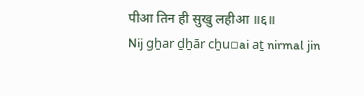पीआ तिन ही सुखु लहीआ ॥६॥
Nij gẖar ḏẖār cẖu▫ai aṯ nirmal jin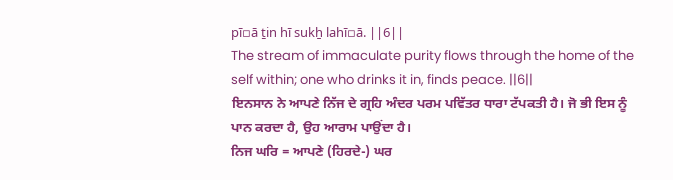pī▫ā ṯin hī sukẖ lahī▫ā. ||6||
The stream of immaculate purity flows through the home of the self within; one who drinks it in, finds peace. ||6||
ਇਨਸਾਨ ਨੇ ਆਪਣੇ ਨਿੱਜ ਦੇ ਗ੍ਰਹਿ ਅੰਦਰ ਪਰਮ ਪਵਿੱਤਰ ਧਾਰਾ ਟੱਪਕਤੀ ਹੈ। ਜੋ ਭੀ ਇਸ ਨੂੰ ਪਾਨ ਕਰਦਾ ਹੈ, ਉਹ ਆਰਾਮ ਪਾਉਂਦਾ ਹੈ।
ਨਿਜ ਘਰਿ = ਆਪਣੇ (ਹਿਰਦੇ-) ਘਰ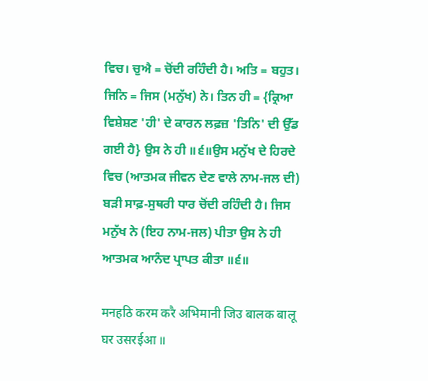ਵਿਚ। ਚੁਐ = ਚੋਂਦੀ ਰਹਿੰਦੀ ਹੈ। ਅਤਿ = ਬਹੁਤ। ਜਿਨਿ = ਜਿਸ (ਮਨੁੱਖ) ਨੇ। ਤਿਨ ਹੀ = {ਕ੍ਰਿਆ ਵਿਸ਼ੇਸ਼ਣ 'ਹੀ' ਦੇ ਕਾਰਨ ਲਫ਼ਜ਼ 'ਤਿਨਿ' ਦੀ ਉੱਡ ਗਈ ਹੈ} ਉਸ ਨੇ ਹੀ ॥੬॥ਉਸ ਮਨੁੱਖ ਦੇ ਹਿਰਦੇ ਵਿਚ (ਆਤਮਕ ਜੀਵਨ ਦੇਣ ਵਾਲੇ ਨਾਮ-ਜਲ ਦੀ) ਬੜੀ ਸਾਫ਼-ਸੁਥਰੀ ਧਾਰ ਚੋਂਦੀ ਰਹਿੰਦੀ ਹੈ। ਜਿਸ ਮਨੁੱਖ ਨੇ (ਇਹ ਨਾਮ-ਜਲ) ਪੀਤਾ ਉਸ ਨੇ ਹੀ ਆਤਮਕ ਆਨੰਦ ਪ੍ਰਾਪਤ ਕੀਤਾ ॥੬॥

मनहठि करम करै अभिमानी जिउ बालक बालू घर उसरईआ ॥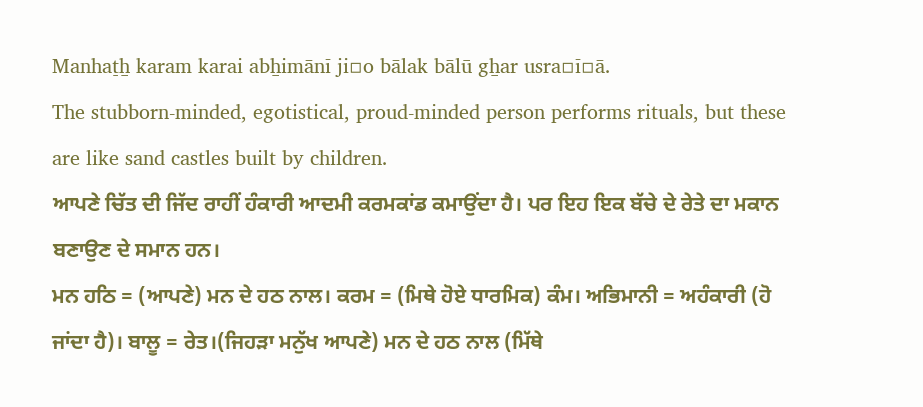Manhaṯẖ karam karai abẖimānī ji▫o bālak bālū gẖar usra▫ī▫ā.
The stubborn-minded, egotistical, proud-minded person performs rituals, but these are like sand castles built by children.
ਆਪਣੇ ਚਿੱਤ ਦੀ ਜਿੱਦ ਰਾਹੀਂ ਹੰਕਾਰੀ ਆਦਮੀ ਕਰਮਕਾਂਡ ਕਮਾਉਂਦਾ ਹੈ। ਪਰ ਇਹ ਇਕ ਬੱਚੇ ਦੇ ਰੇਤੇ ਦਾ ਮਕਾਨ ਬਣਾਉਣ ਦੇ ਸਮਾਨ ਹਨ।
ਮਨ ਹਠਿ = (ਆਪਣੇ) ਮਨ ਦੇ ਹਠ ਨਾਲ। ਕਰਮ = (ਮਿਥੇ ਹੋਏ ਧਾਰਮਿਕ) ਕੰਮ। ਅਭਿਮਾਨੀ = ਅਹੰਕਾਰੀ (ਹੋ ਜਾਂਦਾ ਹੈ)। ਬਾਲੂ = ਰੇਤ।(ਜਿਹੜਾ ਮਨੁੱਖ ਆਪਣੇ) ਮਨ ਦੇ ਹਠ ਨਾਲ (ਮਿੱਥੇ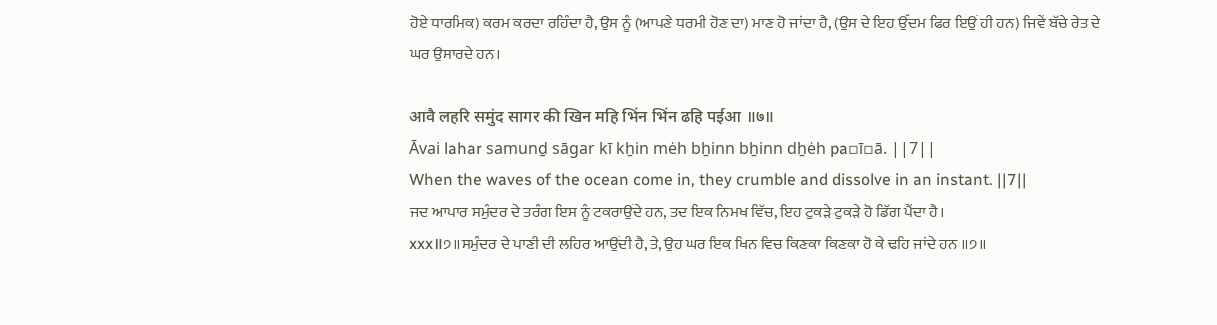ਹੋਏ ਧਾਰਮਿਕ) ਕਰਮ ਕਰਦਾ ਰਹਿੰਦਾ ਹੈ, ਉਸ ਨੂੰ (ਆਪਣੇ ਧਰਮੀ ਹੋਣ ਦਾ) ਮਾਣ ਹੋ ਜਾਂਦਾ ਹੈ, (ਉਸ ਦੇ ਇਹ ਉੱਦਮ ਫਿਰ ਇਉਂ ਹੀ ਹਨ) ਜਿਵੇਂ ਬੱਚੇ ਰੇਤ ਦੇ ਘਰ ਉਸਾਰਦੇ ਹਨ।

आवै लहरि समुंद सागर की खिन महि भिंन भिंन ढहि पईआ ॥७॥
Āvai lahar samunḏ sāgar kī kẖin mėh bẖinn bẖinn dẖėh pa▫ī▫ā. ||7||
When the waves of the ocean come in, they crumble and dissolve in an instant. ||7||
ਜਦ ਆਪਾਰ ਸਮੁੰਦਰ ਦੇ ਤਰੰਗ ਇਸ ਨੂੰ ਟਕਰਾਉਂਦੇ ਹਨ, ਤਦ ਇਕ ਨਿਮਖ ਵਿੱਚ, ਇਹ ਟੁਕੜੇ ਟੁਕੜੇ ਹੋ ਡਿੱਗ ਪੈਂਦਾ ਹੈ।
xxx॥੭॥ਸਮੁੰਦਰ ਦੇ ਪਾਣੀ ਦੀ ਲਹਿਰ ਆਉਂਦੀ ਹੈ, ਤੇ, ਉਹ ਘਰ ਇਕ ਖਿਨ ਵਿਚ ਕਿਣਕਾ ਕਿਣਕਾ ਹੋ ਕੇ ਢਹਿ ਜਾਂਦੇ ਹਨ ॥੭॥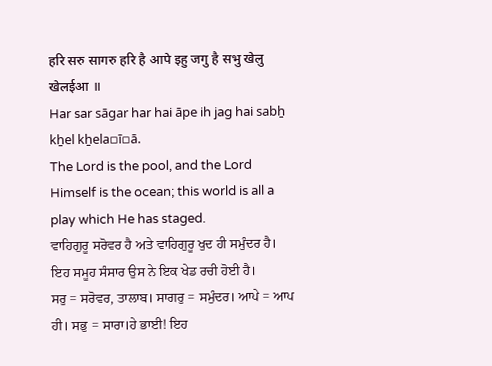हरि सरु सागरु हरि है आपे इहु जगु है सभु खेलु खेलईआ ॥
Har sar sāgar har hai āpe ih jag hai sabẖ kẖel kẖela▫ī▫ā.
The Lord is the pool, and the Lord Himself is the ocean; this world is all a play which He has staged.
ਵਾਹਿਗੁਰੂ ਸਰੋਵਰ ਹੈ ਅਤੇ ਵਾਹਿਗੁਰੂ ਖੁਦ ਹੀ ਸਮੁੰਦਰ ਹੈ। ਇਹ ਸਮੂਹ ਸੰਸਾਰ ਉਸ ਨੇ ਇਕ ਖੇਡ ਰਚੀ ਹੋਈ ਹੈ।
ਸਰੁ = ਸਰੋਵਰ, ਤਾਲਾਬ। ਸਾਗਰੁ = ਸਮੁੰਦਰ। ਆਪੇ = ਆਪ ਹੀ। ਸਭੁ = ਸਾਰਾ।ਹੇ ਭਾਈ! ਇਹ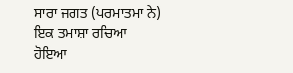ਸਾਰਾ ਜਗਤ (ਪਰਮਾਤਮਾ ਨੇ) ਇਕ ਤਮਾਸ਼ਾ ਰਚਿਆ ਹੋਇਆ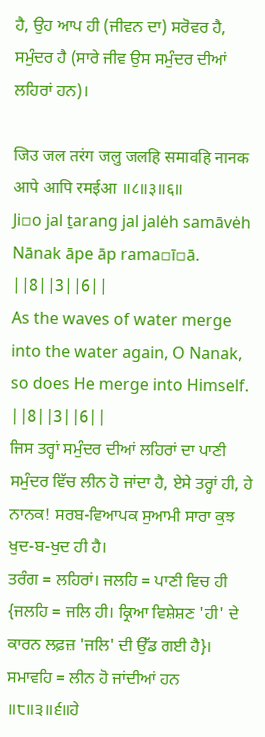ਹੈ, ਉਹ ਆਪ ਹੀ (ਜੀਵਨ ਦਾ) ਸਰੋਵਰ ਹੈ, ਸਮੁੰਦਰ ਹੈ (ਸਾਰੇ ਜੀਵ ਉਸ ਸਮੁੰਦਰ ਦੀਆਂ ਲਹਿਰਾਂ ਹਨ)।

जिउ जल तरंग जलु जलहि समावहि नानक आपे आपि रमईआ ॥८॥३॥६॥
Ji▫o jal ṯarang jal jalėh samāvėh Nānak āpe āp rama▫ī▫ā. ||8||3||6||
As the waves of water merge into the water again, O Nanak, so does He merge into Himself. ||8||3||6||
ਜਿਸ ਤਰ੍ਹਾਂ ਸਮੁੰਦਰ ਦੀਆਂ ਲਹਿਰਾਂ ਦਾ ਪਾਣੀ ਸਮੁੰਦਰ ਵਿੱਚ ਲੀਨ ਹੋ ਜਾਂਦਾ ਹੈ, ਏਸੇ ਤਰ੍ਹਾਂ ਹੀ, ਹੇ ਨਾਨਕ! ਸਰਬ-ਵਿਆਪਕ ਸੁਆਮੀ ਸਾਰਾ ਕੁਝ ਖੁਦ-ਬ-ਖੁਦ ਹੀ ਹੈ।
ਤਰੰਗ = ਲਹਿਰਾਂ। ਜਲਹਿ = ਪਾਣੀ ਵਿਚ ਹੀ {ਜਲਹਿ = ਜਲਿ ਹੀ। ਕ੍ਰਿਆ ਵਿਸ਼ੇਸ਼ਣ 'ਹੀ' ਦੇ ਕਾਰਨ ਲਫ਼ਜ਼ 'ਜਲਿ' ਦੀ ਉੱਡ ਗਈ ਹੈ}। ਸਮਾਵਹਿ = ਲੀਨ ਹੋ ਜਾਂਦੀਆਂ ਹਨ ॥੮॥੩॥੬॥ਹੇ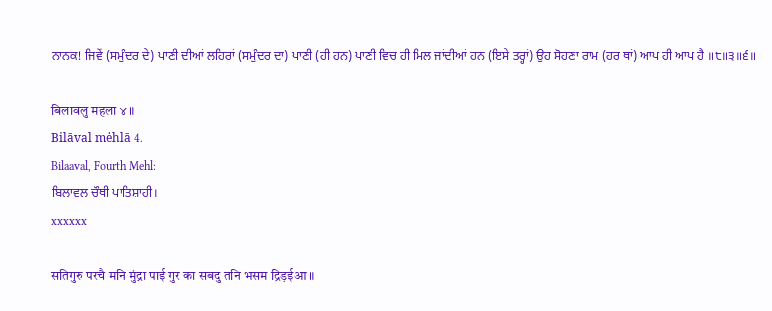ਨਾਨਕ! ਜਿਵੇਂ (ਸਮੁੰਦਰ ਦੇ) ਪਾਣੀ ਦੀਆਂ ਲਹਿਰਾਂ (ਸਮੁੰਦਰ ਦਾ) ਪਾਣੀ (ਹੀ ਹਨ) ਪਾਣੀ ਵਿਚ ਹੀ ਮਿਲ ਜਾਂਦੀਆਂ ਹਨ (ਇਸੇ ਤਰ੍ਹਾਂ) ਉਹ ਸੋਹਣਾ ਰਾਮ (ਹਰ ਥਾਂ) ਆਪ ਹੀ ਆਪ ਹੈ ॥੮॥੩॥੬॥

बिलावलु महला ४ ॥
Bilāval mėhlā 4.
Bilaaval, Fourth Mehl:
ਬਿਲਾਵਲ ਚੌਥੀ ਪਾਤਿਸ਼ਾਹੀ।
xxxxxx

सतिगुरु परचै मनि मुंद्रा पाई गुर का सबदु तनि भसम द्रिड़ईआ ॥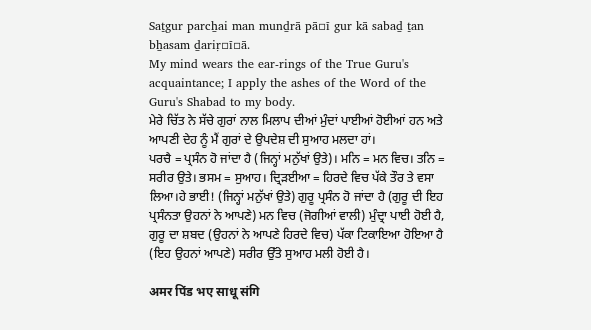Saṯgur parcẖai man munḏrā pā▫ī gur kā sabaḏ ṯan bẖasam ḏariṛ▫ī▫ā.
My mind wears the ear-rings of the True Guru's acquaintance; I apply the ashes of the Word of the Guru's Shabad to my body.
ਮੇਰੇ ਚਿੱਤ ਨੇ ਸੱਚੇ ਗੁਰਾਂ ਨਾਲ ਮਿਲਾਪ ਦੀਆਂ ਮੁੰਦਾਂ ਪਾਈਆਂ ਹੋਈਆਂ ਹਨ ਅਤੇ ਆਪਣੀ ਦੇਹ ਨੂੰ ਮੈਂ ਗੁਰਾਂ ਦੇ ਉਪਦੇਸ਼ ਦੀ ਸੁਆਹ ਮਲਦਾ ਹਾਂ।
ਪਰਚੈ = ਪ੍ਰਸੰਨ ਹੋ ਜਾਂਦਾ ਹੈ (ਜਿਨ੍ਹਾਂ ਮਨੁੱਖਾਂ ਉਤੇ)। ਮਨਿ = ਮਨ ਵਿਚ। ਤਨਿ = ਸਰੀਰ ਉਤੇ। ਭਸਮ = ਸੁਆਹ। ਦ੍ਰਿੜਈਆ = ਹਿਰਦੇ ਵਿਚ ਪੱਕੇ ਤੌਰ ਤੇ ਵਸਾ ਲਿਆ।ਹੇ ਭਾਈ! (ਜਿਨ੍ਹਾਂ ਮਨੁੱਖਾਂ ਉਤੇ) ਗੁਰੂ ਪ੍ਰਸੰਨ ਹੋ ਜਾਂਦਾ ਹੈ (ਗੁਰੂ ਦੀ ਇਹ ਪ੍ਰਸੰਨਤਾ ਉਹਨਾਂ ਨੇ ਆਪਣੇ) ਮਨ ਵਿਚ (ਜੋਗੀਆਂ ਵਾਲੀ) ਮੁੰਦ੍ਰਾ ਪਾਈ ਹੋਈ ਹੈ, ਗੁਰੂ ਦਾ ਸ਼ਬਦ (ਉਹਨਾਂ ਨੇ ਆਪਣੇ ਹਿਰਦੇ ਵਿਚ) ਪੱਕਾ ਟਿਕਾਇਆ ਹੋਇਆ ਹੈ (ਇਹ ਉਹਨਾਂ ਆਪਣੇ) ਸਰੀਰ ਉੱਤੇ ਸੁਆਹ ਮਲੀ ਹੋਈ ਹੈ।

अमर पिंड भए साधू संगि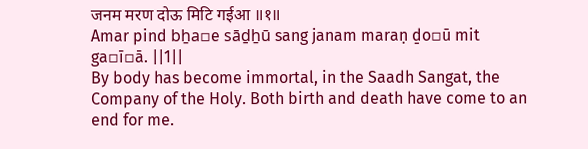जनम मरण दोऊ मिटि गईआ ॥१॥
Amar pind bẖa▫e sāḏẖū sang janam maraṇ ḏo▫ū mit ga▫ī▫ā. ||1||
By body has become immortal, in the Saadh Sangat, the Company of the Holy. Both birth and death have come to an end for me.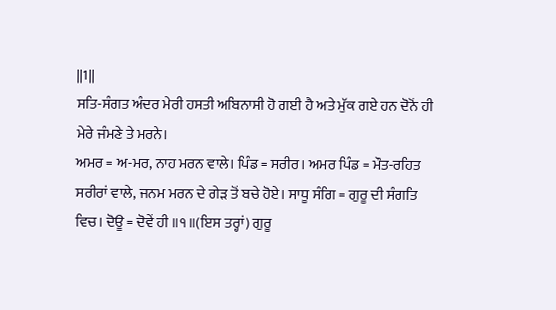||1||
ਸਤਿ-ਸੰਗਤ ਅੰਦਰ ਮੇਰੀ ਹਸਤੀ ਅਬਿਨਾਸੀ ਹੋ ਗਈ ਹੈ ਅਤੇ ਮੁੱਕ ਗਏ ਹਨ ਦੋਨੋਂ ਹੀ ਮੇਰੇ ਜੰਮਣੇ ਤੇ ਮਰਨੇ।
ਅਮਰ = ਅ-ਮਰ, ਨਾਹ ਮਰਨ ਵਾਲੇ। ਪਿੰਡ = ਸਰੀਰ। ਅਮਰ ਪਿੰਡ = ਮੌਤ-ਰਹਿਤ ਸਰੀਰਾਂ ਵਾਲੇ, ਜਨਮ ਮਰਨ ਦੇ ਗੇੜ ਤੋਂ ਬਚੇ ਹੋਏ। ਸਾਧੂ ਸੰਗਿ = ਗੁਰੂ ਦੀ ਸੰਗਤਿ ਵਿਚ। ਦੋਊ = ਦੋਵੇਂ ਹੀ ॥੧॥(ਇਸ ਤਰ੍ਹਾਂ) ਗੁਰੂ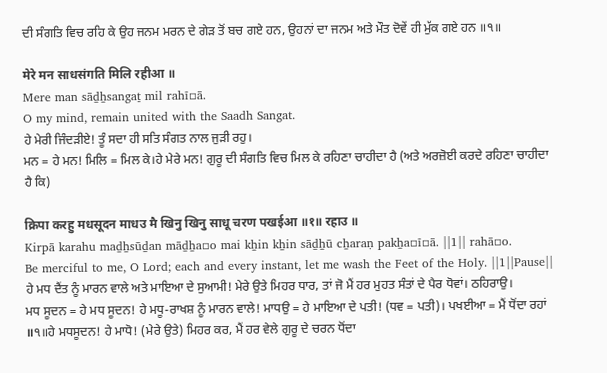ਦੀ ਸੰਗਤਿ ਵਿਚ ਰਹਿ ਕੇ ਉਹ ਜਨਮ ਮਰਨ ਦੇ ਗੇੜ ਤੋਂ ਬਚ ਗਏ ਹਨ, ਉਹਨਾਂ ਦਾ ਜਨਮ ਅਤੇ ਮੌਤ ਦੋਵੇਂ ਹੀ ਮੁੱਕ ਗਏ ਹਨ ॥੧॥

मेरे मन साधसंगति मिलि रहीआ ॥
Mere man sāḏẖsangaṯ mil rahī▫ā.
O my mind, remain united with the Saadh Sangat.
ਹੇ ਮੇਰੀ ਜਿੰਦੜੀਏ! ਤੂੰ ਸਦਾ ਹੀ ਸਤਿ ਸੰਗਤ ਨਾਲ ਜੁੜੀ ਰਹੁ।
ਮਨ = ਹੇ ਮਨ! ਮਿਲਿ = ਮਿਲ ਕੇ।ਹੇ ਮੇਰੇ ਮਨ! ਗੁਰੂ ਦੀ ਸੰਗਤਿ ਵਿਚ ਮਿਲ ਕੇ ਰਹਿਣਾ ਚਾਹੀਦਾ ਹੈ (ਅਤੇ ਅਰਜ਼ੋਈ ਕਰਦੇ ਰਹਿਣਾ ਚਾਹੀਦਾ ਹੈ ਕਿ)

क्रिपा करहु मधसूदन माधउ मै खिनु खिनु साधू चरण पखईआ ॥१॥ रहाउ ॥
Kirpā karahu maḏẖsūḏan māḏẖa▫o mai kẖin kẖin sāḏẖū cẖaraṇ pakẖa▫ī▫ā. ||1|| rahā▫o.
Be merciful to me, O Lord; each and every instant, let me wash the Feet of the Holy. ||1||Pause||
ਹੇ ਮਧ ਦੈਂਤ ਨੂੰ ਮਾਰਨ ਵਾਲੇ ਅਤੇ ਮਾਇਆ ਦੇ ਸੁਆਮੀ! ਮੇਰੇ ਉਤੇ ਮਿਹਰ ਧਾਰ, ਤਾਂ ਜੋ ਮੈਂ ਹਰ ਮੁਹਤ ਸੰਤਾਂ ਦੇ ਪੈਰ ਧੋਵਾਂ। ਠਹਿਰਾਉ।
ਮਧ ਸੂਦਨ = ਹੇ ਮਧ ਸੂਦਨ! ਹੇ ਮਧੂ-ਰਾਖਸ਼ ਨੂੰ ਮਾਰਨ ਵਾਲੇ! ਮਾਧਉ = ਹੇ ਮਾਇਆ ਦੇ ਪਤੀ! (ਧਵ = ਪਤੀ)। ਪਖਈਆ = ਮੈਂ ਧੋਂਦਾ ਰਹਾਂ ॥੧॥ਹੇ ਮਧਸੂਦਨ! ਹੇ ਮਾਧੋ! (ਮੇਰੇ ਉਤੇ) ਮਿਹਰ ਕਰ, ਮੈਂ ਹਰ ਵੇਲੇ ਗੁਰੂ ਦੇ ਚਰਨ ਧੋਂਦਾ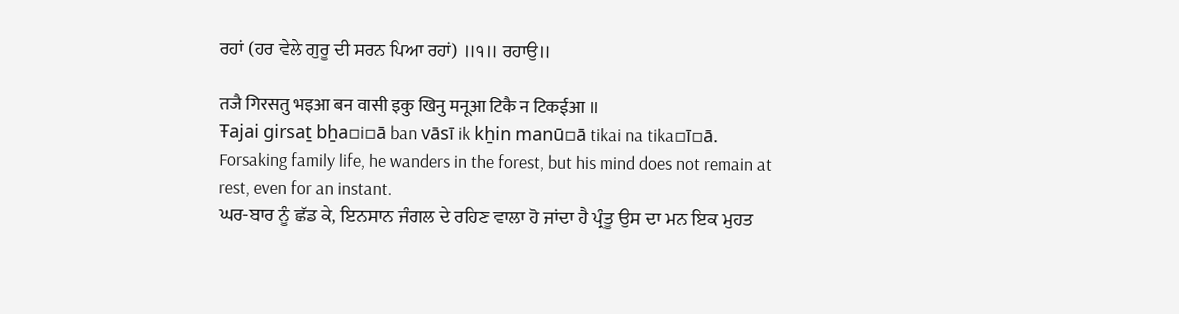ਰਹਾਂ (ਹਰ ਵੇਲੇ ਗੁਰੂ ਦੀ ਸਰਨ ਪਿਆ ਰਹਾਂ) ॥੧॥ ਰਹਾਉ॥

तजै गिरसतु भइआ बन वासी इकु खिनु मनूआ टिकै न टिकईआ ॥
Ŧajai girsaṯ bẖa▫i▫ā ban vāsī ik kẖin manū▫ā tikai na tika▫ī▫ā.
Forsaking family life, he wanders in the forest, but his mind does not remain at rest, even for an instant.
ਘਰ-ਬਾਰ ਨੂੰ ਛੱਡ ਕੇ, ਇਨਸਾਨ ਜੰਗਲ ਦੇ ਰਹਿਣ ਵਾਲਾ ਹੋ ਜਾਂਦਾ ਹੈ ਪ੍ਰੰਤੂ ਉਸ ਦਾ ਮਨ ਇਕ ਮੁਹਤ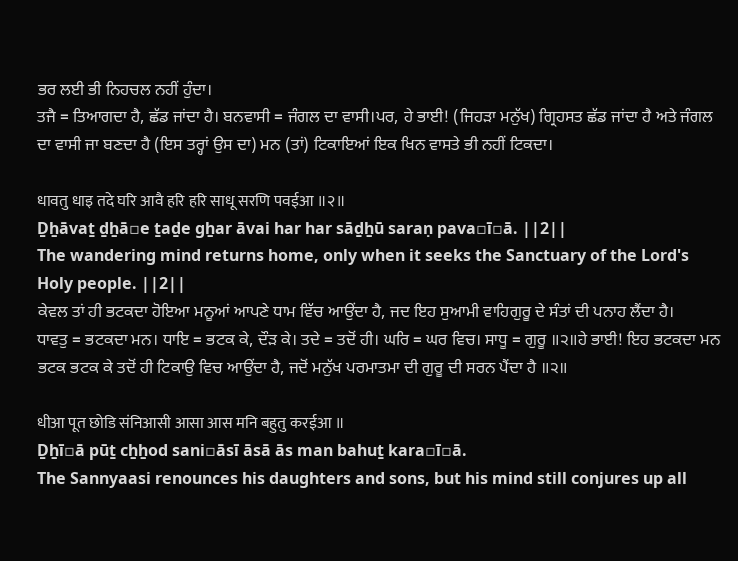ਭਰ ਲਈ ਭੀ ਨਿਹਚਲ ਨਹੀਂ ਹੁੰਦਾ।
ਤਜੈ = ਤਿਆਗਦਾ ਹੈ, ਛੱਡ ਜਾਂਦਾ ਹੈ। ਬਨਵਾਸੀ = ਜੰਗਲ ਦਾ ਵਾਸੀ।ਪਰ, ਹੇ ਭਾਈ! (ਜਿਹੜਾ ਮਨੁੱਖ) ਗ੍ਰਿਹਸਤ ਛੱਡ ਜਾਂਦਾ ਹੈ ਅਤੇ ਜੰਗਲ ਦਾ ਵਾਸੀ ਜਾ ਬਣਦਾ ਹੈ (ਇਸ ਤਰ੍ਹਾਂ ਉਸ ਦਾ) ਮਨ (ਤਾਂ) ਟਿਕਾਇਆਂ ਇਕ ਖਿਨ ਵਾਸਤੇ ਭੀ ਨਹੀਂ ਟਿਕਦਾ।

धावतु धाइ तदे घरि आवै हरि हरि साधू सरणि पवईआ ॥२॥
Ḏẖāvaṯ ḏẖā▫e ṯaḏe gẖar āvai har har sāḏẖū saraṇ pava▫ī▫ā. ||2||
The wandering mind returns home, only when it seeks the Sanctuary of the Lord's Holy people. ||2||
ਕੇਵਲ ਤਾਂ ਹੀ ਭਟਕਦਾ ਹੋਇਆ ਮਨੂਆਂ ਆਪਣੇ ਧਾਮ ਵਿੱਚ ਆਉਂਦਾ ਹੈ, ਜਦ ਇਹ ਸੁਆਮੀ ਵਾਹਿਗੁਰੂ ਦੇ ਸੰਤਾਂ ਦੀ ਪਨਾਹ ਲੈਂਦਾ ਹੈ।
ਧਾਵਤੁ = ਭਟਕਦਾ ਮਨ। ਧਾਇ = ਭਟਕ ਕੇ, ਦੌੜ ਕੇ। ਤਦੇ = ਤਦੋਂ ਹੀ। ਘਰਿ = ਘਰ ਵਿਚ। ਸਾਧੂ = ਗੁਰੂ ॥੨॥ਹੇ ਭਾਈ! ਇਹ ਭਟਕਦਾ ਮਨ ਭਟਕ ਭਟਕ ਕੇ ਤਦੋਂ ਹੀ ਟਿਕਾਉ ਵਿਚ ਆਉਂਦਾ ਹੈ, ਜਦੋਂ ਮਨੁੱਖ ਪਰਮਾਤਮਾ ਦੀ ਗੁਰੂ ਦੀ ਸਰਨ ਪੈਂਦਾ ਹੈ ॥੨॥

धीआ पूत छोडि संनिआसी आसा आस मनि बहुतु करईआ ॥
Ḏẖī▫ā pūṯ cẖẖod sani▫āsī āsā ās man bahuṯ kara▫ī▫ā.
The Sannyaasi renounces his daughters and sons, but his mind still conjures up all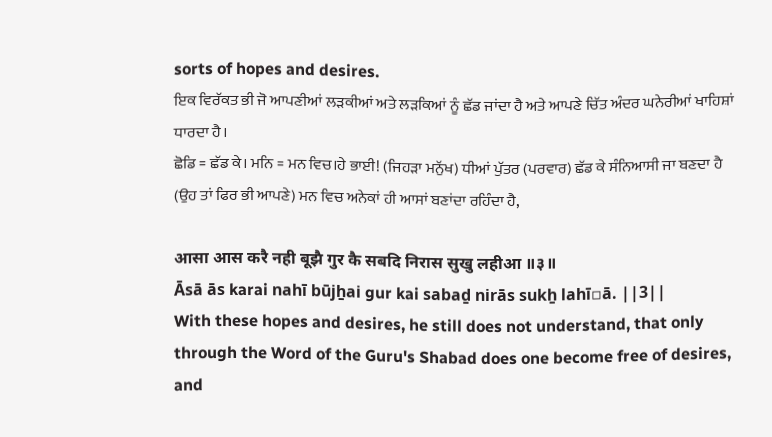sorts of hopes and desires.
ਇਕ ਵਿਰੱਕਤ ਭੀ ਜੋ ਆਪਣੀਆਂ ਲੜਕੀਆਂ ਅਤੇ ਲੜਕਿਆਂ ਨੂੰ ਛੱਡ ਜਾਂਦਾ ਹੈ ਅਤੇ ਆਪਣੇ ਚਿੱਤ ਅੰਦਰ ਘਨੇਰੀਆਂ ਖਾਹਿਸ਼ਾਂ ਧਾਰਦਾ ਹੈ।
ਛੋਡਿ = ਛੱਡ ਕੇ। ਮਨਿ = ਮਨ ਵਿਚ।ਹੇ ਭਾਈ! (ਜਿਹੜਾ ਮਨੁੱਖ) ਧੀਆਂ ਪੁੱਤਰ (ਪਰਵਾਰ) ਛੱਡ ਕੇ ਸੰਨਿਆਸੀ ਜਾ ਬਣਦਾ ਹੈ (ਉਹ ਤਾਂ ਫਿਰ ਭੀ ਆਪਣੇ) ਮਨ ਵਿਚ ਅਨੇਕਾਂ ਹੀ ਆਸਾਂ ਬਣਾਂਦਾ ਰਹਿੰਦਾ ਹੈ,

आसा आस करै नही बूझै गुर कै सबदि निरास सुखु लहीआ ॥३॥
Āsā ās karai nahī būjẖai gur kai sabaḏ nirās sukẖ lahī▫ā. ||3||
With these hopes and desires, he still does not understand, that only through the Word of the Guru's Shabad does one become free of desires, and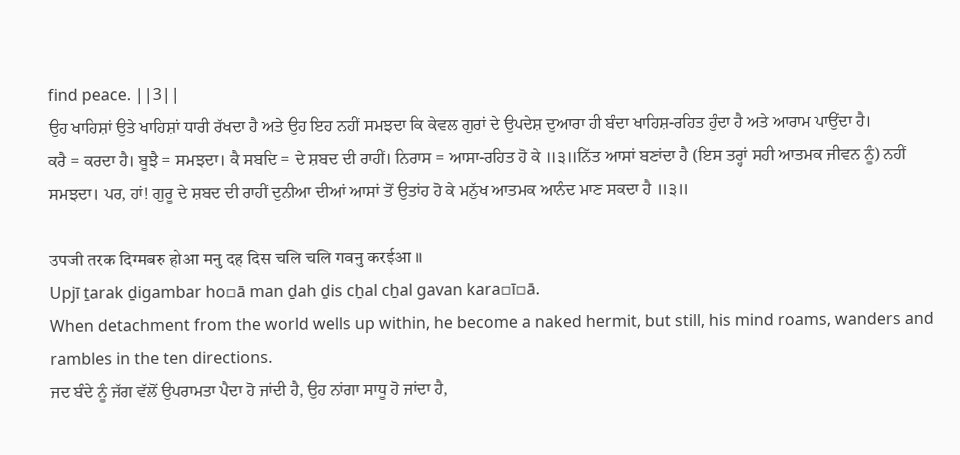find peace. ||3||
ਉਹ ਖਾਹਿਸ਼ਾਂ ਉਤੇ ਖਾਹਿਸ਼ਾਂ ਧਾਰੀ ਰੱਖਦਾ ਹੈ ਅਤੇ ਉਹ ਇਹ ਨਹੀਂ ਸਮਝਦਾ ਕਿ ਕੇਵਲ ਗੁਰਾਂ ਦੇ ਉਪਦੇਸ਼ ਦੁਆਰਾ ਹੀ ਬੰਦਾ ਖਾਹਿਸ਼-ਰਹਿਤ ਹੁੰਦਾ ਹੈ ਅਤੇ ਆਰਾਮ ਪਾਉਂਦਾ ਹੈ।
ਕਰੈ = ਕਰਦਾ ਹੈ। ਬੂਝੈ = ਸਮਝਦਾ। ਕੈ ਸਬਦਿ = ਦੇ ਸ਼ਬਦ ਦੀ ਰਾਹੀਂ। ਨਿਰਾਸ = ਆਸਾ-ਰਹਿਤ ਹੋ ਕੇ ॥੩॥ਨਿੱਤ ਆਸਾਂ ਬਣਾਂਦਾ ਹੈ (ਇਸ ਤਰ੍ਹਾਂ ਸਹੀ ਆਤਮਕ ਜੀਵਨ ਨੂੰ) ਨਹੀਂ ਸਮਝਦਾ। ਪਰ, ਹਾਂ! ਗੁਰੂ ਦੇ ਸ਼ਬਦ ਦੀ ਰਾਹੀਂ ਦੁਨੀਆ ਦੀਆਂ ਆਸਾਂ ਤੋਂ ਉਤਾਂਹ ਹੋ ਕੇ ਮਨੁੱਖ ਆਤਮਕ ਆਨੰਦ ਮਾਣ ਸਕਦਾ ਹੈ ॥੩॥

उपजी तरक दिग्मबरु होआ मनु दह दिस चलि चलि गवनु करईआ ॥
Upjī ṯarak ḏigambar ho▫ā man ḏah ḏis cẖal cẖal gavan kara▫ī▫ā.
When detachment from the world wells up within, he become a naked hermit, but still, his mind roams, wanders and rambles in the ten directions.
ਜਦ ਬੰਦੇ ਨੂੰ ਜੱਗ ਵੱਲੋਂ ਉਪਰਾਮਤਾ ਪੈਦਾ ਹੋ ਜਾਂਦੀ ਹੈ, ਉਹ ਨਾਂਗਾ ਸਾਧੂ ਹੋ ਜਾਂਦਾ ਹੈ,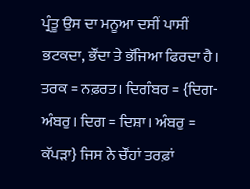ਪ੍ਰੰਤੂ ਉਸ ਦਾ ਮਨੂਆ ਦਸੀਂ ਪਾਸੀਂ ਭਟਕਦਾ, ਭੌਂਦਾ ਤੇ ਭੱਜਿਆ ਫਿਰਦਾ ਹੈ।
ਤਰਕ = ਨਫ਼ਰਤ। ਦਿਗੰਬਰ = {ਦਿਗ-ਅੰਬਰੁ। ਦਿਗ = ਦਿਸ਼ਾ। ਅੰਬਰੁ = ਕੱਪੜਾ} ਜਿਸ ਨੇ ਚੌਂਹਾਂ ਤਰਫ਼ਾਂ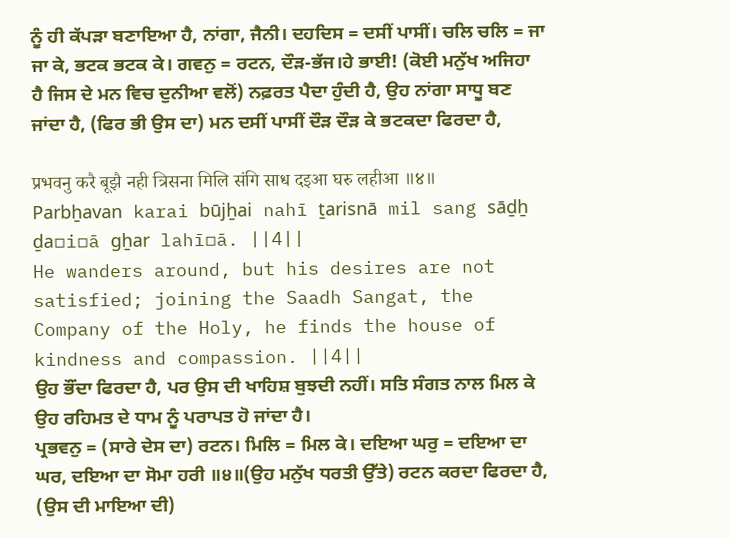ਨੂੰ ਹੀ ਕੱਪੜਾ ਬਣਾਇਆ ਹੈ, ਨਾਂਗਾ, ਜੈਨੀ। ਦਹਦਿਸ = ਦਸੀਂ ਪਾਸੀਂ। ਚਲਿ ਚਲਿ = ਜਾ ਜਾ ਕੇ, ਭਟਕ ਭਟਕ ਕੇ। ਗਵਨੁ = ਰਟਨ, ਦੌੜ-ਭੱਜ।ਹੇ ਭਾਈ! (ਕੋਈ ਮਨੁੱਖ ਅਜਿਹਾ ਹੈ ਜਿਸ ਦੇ ਮਨ ਵਿਚ ਦੁਨੀਆ ਵਲੋਂ) ਨਫ਼ਰਤ ਪੈਦਾ ਹੁੰਦੀ ਹੈ, ਉਹ ਨਾਂਗਾ ਸਾਧੂ ਬਣ ਜਾਂਦਾ ਹੈ, (ਫਿਰ ਭੀ ਉਸ ਦਾ) ਮਨ ਦਸੀਂ ਪਾਸੀਂ ਦੌੜ ਦੌੜ ਕੇ ਭਟਕਦਾ ਫਿਰਦਾ ਹੈ,

प्रभवनु करै बूझै नही त्रिसना मिलि संगि साध दइआ घरु लहीआ ॥४॥
Parbẖavan karai būjẖai nahī ṯarisnā mil sang sāḏẖ ḏa▫i▫ā gẖar lahī▫ā. ||4||
He wanders around, but his desires are not satisfied; joining the Saadh Sangat, the Company of the Holy, he finds the house of kindness and compassion. ||4||
ਉਹ ਭੌਂਦਾ ਫਿਰਦਾ ਹੈ, ਪਰ ਉਸ ਦੀ ਖਾਹਿਸ਼ ਬੁਝਦੀ ਨਹੀਂ। ਸਤਿ ਸੰਗਤ ਨਾਲ ਮਿਲ ਕੇ ਉਹ ਰਹਿਮਤ ਦੇ ਧਾਮ ਨੂੰ ਪਰਾਪਤ ਹੋ ਜਾਂਦਾ ਹੈ।
ਪ੍ਰਭਵਨੁ = (ਸਾਰੇ ਦੇਸ ਦਾ) ਰਟਨ। ਮਿਲਿ = ਮਿਲ ਕੇ। ਦਇਆ ਘਰੁ = ਦਇਆ ਦਾ ਘਰ, ਦਇਆ ਦਾ ਸੋਮਾ ਹਰੀ ॥੪॥(ਉਹ ਮਨੁੱਖ ਧਰਤੀ ਉੱਤੇ) ਰਟਨ ਕਰਦਾ ਫਿਰਦਾ ਹੈ, (ਉਸ ਦੀ ਮਾਇਆ ਦੀ)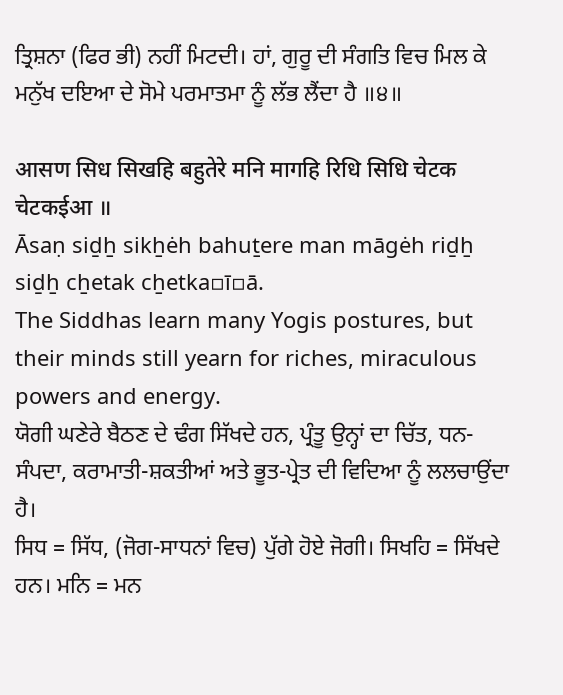ਤ੍ਰਿਸ਼ਨਾ (ਫਿਰ ਭੀ) ਨਹੀਂ ਮਿਟਦੀ। ਹਾਂ, ਗੁਰੂ ਦੀ ਸੰਗਤਿ ਵਿਚ ਮਿਲ ਕੇ ਮਨੁੱਖ ਦਇਆ ਦੇ ਸੋਮੇ ਪਰਮਾਤਮਾ ਨੂੰ ਲੱਭ ਲੈਂਦਾ ਹੈ ॥੪॥

आसण सिध सिखहि बहुतेरे मनि मागहि रिधि सिधि चेटक चेटकईआ ॥
Āsaṇ siḏẖ sikẖėh bahuṯere man māgėh riḏẖ siḏẖ cẖetak cẖetka▫ī▫ā.
The Siddhas learn many Yogis postures, but their minds still yearn for riches, miraculous powers and energy.
ਯੋਗੀ ਘਣੇਰੇ ਬੈਠਣ ਦੇ ਢੰਗ ਸਿੱਖਦੇ ਹਨ, ਪ੍ਰੰਤੂ ਉਨ੍ਹਾਂ ਦਾ ਚਿੱਤ, ਧਨ-ਸੰਪਦਾ, ਕਰਾਮਾਤੀ-ਸ਼ਕਤੀਆਂ ਅਤੇ ਭੂਤ-ਪ੍ਰੇਤ ਦੀ ਵਿਦਿਆ ਨੂੰ ਲਲਚਾਉਂਦਾ ਹੈ।
ਸਿਧ = ਸਿੱਧ, (ਜੋਗ-ਸਾਧਨਾਂ ਵਿਚ) ਪੁੱਗੇ ਹੋਏ ਜੋਗੀ। ਸਿਖਹਿ = ਸਿੱਖਦੇ ਹਨ। ਮਨਿ = ਮਨ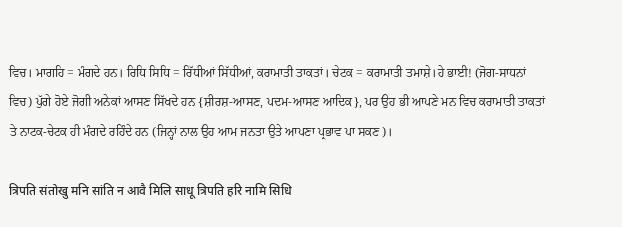ਵਿਚ। ਮਾਗਹਿ = ਮੰਗਦੇ ਹਨ। ਰਿਧਿ ਸਿਧਿ = ਰਿੱਧੀਆਂ ਸਿੱਧੀਆਂ, ਕਰਾਮਾਤੀ ਤਾਕਤਾਂ। ਚੇਟਕ = ਕਰਾਮਾਤੀ ਤਮਾਸ਼ੇ।ਹੇ ਭਾਈ! (ਜੋਗ-ਸਾਧਨਾਂ ਵਿਚ) ਪੁੱਗੇ ਹੋਏ ਜੋਗੀ ਅਨੇਕਾਂ ਆਸਣ ਸਿੱਖਦੇ ਹਨ {ਸ਼ੀਰਸ਼-ਆਸਣ, ਪਦਮ-ਆਸਣ ਆਦਿਕ}, ਪਰ ਉਹ ਭੀ ਆਪਣੇ ਮਨ ਵਿਚ ਕਰਾਮਾਤੀ ਤਾਕਤਾਂ ਤੇ ਨਾਟਕ-ਚੇਟਕ ਹੀ ਮੰਗਦੇ ਰਹਿੰਦੇ ਹਨ (ਜਿਨ੍ਹਾਂ ਨਾਲ ਉਹ ਆਮ ਜਨਤਾ ਉਤੇ ਆਪਣਾ ਪ੍ਰਭਾਵ ਪਾ ਸਕਣ)।

त्रिपति संतोखु मनि सांति न आवै मिलि साधू त्रिपति हरि नामि सिधि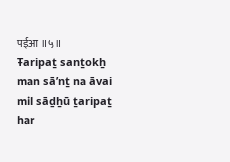पईआ ॥५॥
Ŧaripaṯ sanṯokẖ man sāʼnṯ na āvai mil sāḏẖū ṯaripaṯ har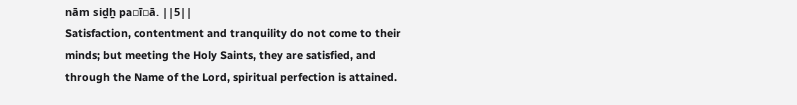nām siḏẖ pa▫ī▫ā. ||5||
Satisfaction, contentment and tranquility do not come to their minds; but meeting the Holy Saints, they are satisfied, and through the Name of the Lord, spiritual perfection is attained.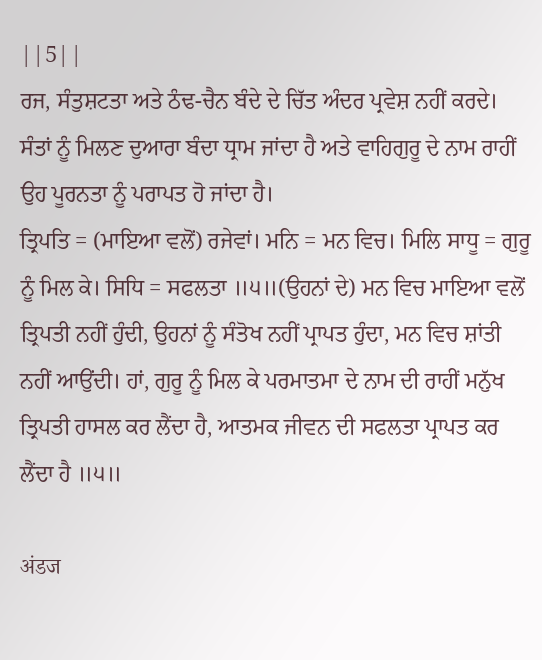||5||
ਰਜ, ਸੰਤੁਸ਼ਟਤਾ ਅਤੇ ਠੰਢ-ਚੈਨ ਬੰਦੇ ਦੇ ਚਿੱਤ ਅੰਦਰ ਪ੍ਰਵੇਸ਼ ਨਹੀਂ ਕਰਦੇ। ਸੰਤਾਂ ਨੂੰ ਮਿਲਣ ਦੁਆਰਾ ਬੰਦਾ ਧ੍ਰਾਮ ਜਾਂਦਾ ਹੈ ਅਤੇ ਵਾਹਿਗੁਰੂ ਦੇ ਨਾਮ ਰਾਹੀਂ ਉਹ ਪੂਰਨਤਾ ਨੂੰ ਪਰਾਪਤ ਹੋ ਜਾਂਦਾ ਹੈ।
ਤ੍ਰਿਪਤਿ = (ਮਾਇਆ ਵਲੋਂ) ਰਜੇਵਾਂ। ਮਨਿ = ਮਨ ਵਿਚ। ਮਿਲਿ ਸਾਧੂ = ਗੁਰੂ ਨੂੰ ਮਿਲ ਕੇ। ਸਿਧਿ = ਸਫਲਤਾ ॥੫॥(ਉਹਨਾਂ ਦੇ) ਮਨ ਵਿਚ ਮਾਇਆ ਵਲੋਂ ਤ੍ਰਿਪਤੀ ਨਹੀਂ ਹੁੰਦੀ, ਉਹਨਾਂ ਨੂੰ ਸੰਤੋਖ ਨਹੀਂ ਪ੍ਰਾਪਤ ਹੁੰਦਾ, ਮਨ ਵਿਚ ਸ਼ਾਂਤੀ ਨਹੀਂ ਆਉਂਦੀ। ਹਾਂ, ਗੁਰੂ ਨੂੰ ਮਿਲ ਕੇ ਪਰਮਾਤਮਾ ਦੇ ਨਾਮ ਦੀ ਰਾਹੀਂ ਮਨੁੱਖ ਤ੍ਰਿਪਤੀ ਹਾਸਲ ਕਰ ਲੈਂਦਾ ਹੈ, ਆਤਮਕ ਜੀਵਨ ਦੀ ਸਫਲਤਾ ਪ੍ਰਾਪਤ ਕਰ ਲੈਂਦਾ ਹੈ ॥੫॥

अंडज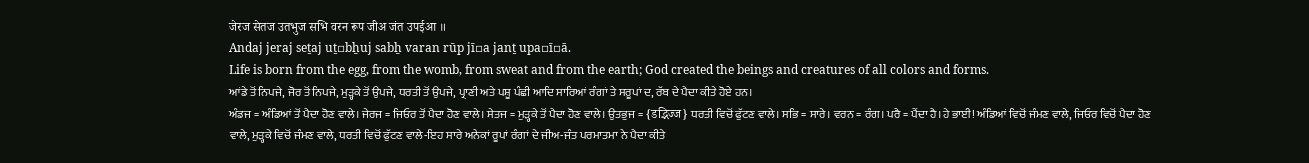जेरज सेतज उतभुज सभि वरन रूप जीअ जंत उपईआ ॥
Andaj jeraj seṯaj uṯ▫bẖuj sabẖ varan rūp jī▫a janṯ upa▫ī▫ā.
Life is born from the egg, from the womb, from sweat and from the earth; God created the beings and creatures of all colors and forms.
ਆਂਡੇ ਤੋਂ ਨਿਪਜੇ, ਜੋਰ ਤੋਂ ਨਿਪਜੇ, ਮੁੜ੍ਹਕੇ ਤੋਂ ਉਪਜੇ, ਧਰਤੀ ਤੋਂ ਉਪਜੇ, ਪ੍ਰਾਣੀ ਅਤੇ ਪਸ਼ੂ ਪੰਛੀ ਆਦਿ ਸਾਰਿਆਂ ਰੰਗਾਂ ਤੇ ਸਰੂਪਾਂ ਦ, ਰੱਬ ਦੇ ਪੈਦਾ ਕੀਤੇ ਹੋਏ ਹਨ।
ਅੰਡਜ = ਅੰਡਿਆਂ ਤੋਂ ਪੈਦਾ ਹੋਣ ਵਾਲੇ। ਜੇਰਜ = ਜਿਓਰ ਤੋਂ ਪੈਦਾ ਹੋਣ ਵਾਲੇ। ਸੇਤਜ = ਮੁੜ੍ਹਕੇ ਤੋਂ ਪੈਦਾ ਹੋਣ ਵਾਲੇ। ਉਤਭੁਜ = {डद्भिज्ज} ਧਰਤੀ ਵਿਚੋਂ ਫੁੱਟਣ ਵਾਲੇ। ਸਭਿ = ਸਾਰੇ। ਵਰਨ = ਰੰਗ। ਪਰੈ = ਪੈਂਦਾ ਹੈ।ਹੇ ਭਾਈ! ਅੰਡਿਆਂ ਵਿਚੋਂ ਜੰਮਣ ਵਾਲੇ, ਜਿਓਰ ਵਿਚੋਂ ਪੈਦਾ ਹੋਣ ਵਾਲੇ, ਮੁੜ੍ਹਕੇ ਵਿਚੋਂ ਜੰਮਣ ਵਾਲੇ, ਧਰਤੀ ਵਿਚੋਂ ਫੁੱਟਣ ਵਾਲੇ-ਇਹ ਸਾਰੇ ਅਨੇਕਾਂ ਰੂਪਾਂ ਰੰਗਾਂ ਦੇ ਜੀਅ-ਜੰਤ ਪਰਮਾਤਮਾ ਨੇ ਪੈਦਾ ਕੀਤੇ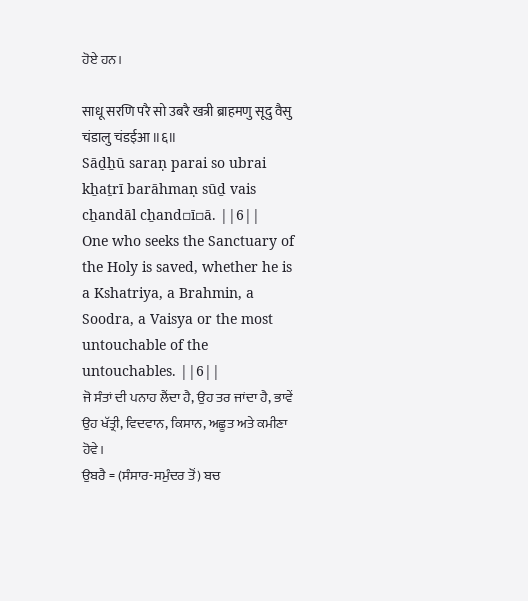ਹੋਏ ਹਨ।

साधू सरणि परै सो उबरै खत्री ब्राहमणु सूदु वैसु चंडालु चंडईआ ॥६॥
Sāḏẖū saraṇ parai so ubrai kẖaṯrī barāhmaṇ sūḏ vais cẖandāl cẖand▫ī▫ā. ||6||
One who seeks the Sanctuary of the Holy is saved, whether he is a Kshatriya, a Brahmin, a Soodra, a Vaisya or the most untouchable of the untouchables. ||6||
ਜੋ ਸੰਤਾਂ ਦੀ ਪਨਾਹ ਲੈਂਦਾ ਹੈ, ਉਹ ਤਰ ਜਾਂਦਾ ਹੈ, ਭਾਵੇਂ ਉਹ ਖੱਤ੍ਰੀ, ਵਿਦਵਾਨ, ਕਿਸਾਨ, ਅਛੂਤ ਅਤੇ ਕਮੀਣਾ ਹੋਵੇ।
ਉਬਰੈ = (ਸੰਸਾਰ-ਸਮੁੰਦਰ ਤੋਂ) ਬਚ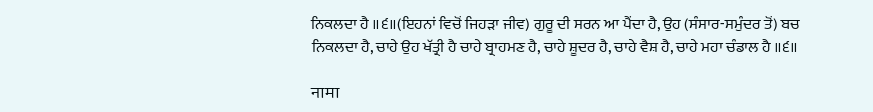ਨਿਕਲਦਾ ਹੈ ॥੬॥(ਇਹਨਾਂ ਵਿਚੋਂ ਜਿਹੜਾ ਜੀਵ) ਗੁਰੂ ਦੀ ਸਰਨ ਆ ਪੈਂਦਾ ਹੈ, ਉਹ (ਸੰਸਾਰ-ਸਮੁੰਦਰ ਤੋਂ) ਬਚ ਨਿਕਲਦਾ ਹੈ, ਚਾਹੇ ਉਹ ਖੱਤ੍ਰੀ ਹੈ ਚਾਹੇ ਬ੍ਰਾਹਮਣ ਹੈ, ਚਾਹੇ ਸ਼ੂਦਰ ਹੈ, ਚਾਹੇ ਵੈਸ਼ ਹੈ, ਚਾਹੇ ਮਹਾ ਚੰਡਾਲ ਹੈ ॥੬॥

नामा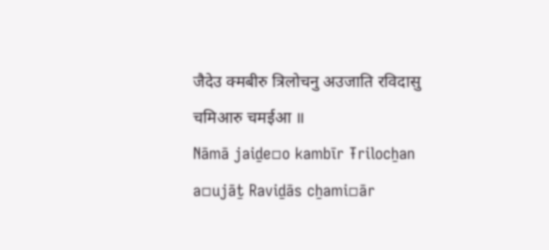जैदेउ क्मबीरु त्रिलोचनु अउजाति रविदासु चमिआरु चमईआ ॥
Nāmā jaiḏe▫o kambīr Ŧrilocẖan a▫ujāṯ Raviḏās cẖami▫ār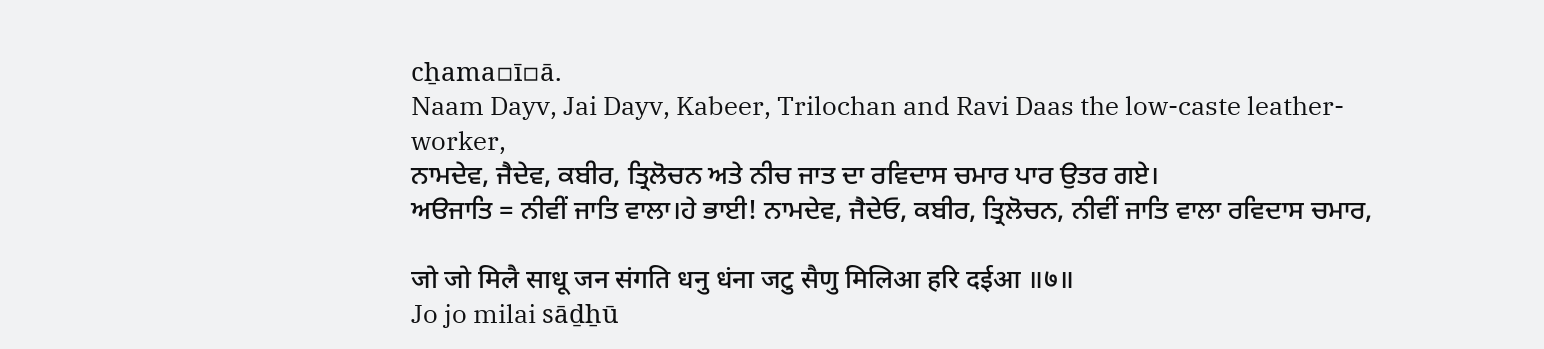cẖama▫ī▫ā.
Naam Dayv, Jai Dayv, Kabeer, Trilochan and Ravi Daas the low-caste leather-worker,
ਨਾਮਦੇਵ, ਜੈਦੇਵ, ਕਬੀਰ, ਤ੍ਰਿਲੋਚਨ ਅਤੇ ਨੀਚ ਜਾਤ ਦਾ ਰਵਿਦਾਸ ਚਮਾਰ ਪਾਰ ਉਤਰ ਗਏ।
ਅੳਜਾਤਿ = ਨੀਵੀਂ ਜਾਤਿ ਵਾਲਾ।ਹੇ ਭਾਈ! ਨਾਮਦੇਵ, ਜੈਦੇਓ, ਕਬੀਰ, ਤ੍ਰਿਲੋਚਨ, ਨੀਵੀਂ ਜਾਤਿ ਵਾਲਾ ਰਵਿਦਾਸ ਚਮਾਰ,

जो जो मिलै साधू जन संगति धनु धंना जटु सैणु मिलिआ हरि दईआ ॥७॥
Jo jo milai sāḏẖū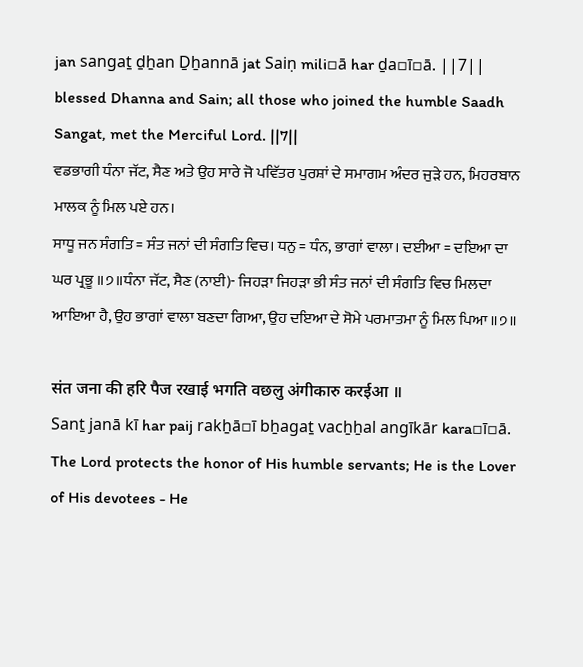jan sangaṯ ḏẖan Ḏẖannā jat Saiṇ mili▫ā har ḏa▫ī▫ā. ||7||
blessed Dhanna and Sain; all those who joined the humble Saadh Sangat, met the Merciful Lord. ||7||
ਵਡਭਾਗੀ ਧੰਨਾ ਜੱਟ, ਸੈਣ ਅਤੇ ਉਹ ਸਾਰੇ ਜੋ ਪਵਿੱਤਰ ਪੁਰਸ਼ਾਂ ਦੇ ਸਮਾਗਮ ਅੰਦਰ ਜੁੜੇ ਹਨ, ਮਿਹਰਬਾਨ ਮਾਲਕ ਨੂੰ ਮਿਲ ਪਏ ਹਨ।
ਸਾਧੂ ਜਨ ਸੰਗਤਿ = ਸੰਤ ਜਨਾਂ ਦੀ ਸੰਗਤਿ ਵਿਚ। ਧਨੁ = ਧੰਨ, ਭਾਗਾਂ ਵਾਲਾ। ਦਈਆ = ਦਇਆ ਦਾ ਘਰ ਪ੍ਰਭੂ ॥੭॥ਧੰਨਾ ਜੱਟ, ਸੈਣ (ਨਾਈ)- ਜਿਹੜਾ ਜਿਹੜਾ ਭੀ ਸੰਤ ਜਨਾਂ ਦੀ ਸੰਗਤਿ ਵਿਚ ਮਿਲਦਾ ਆਇਆ ਹੈ, ਉਹ ਭਾਗਾਂ ਵਾਲਾ ਬਣਦਾ ਗਿਆ, ਉਹ ਦਇਆ ਦੇ ਸੋਮੇ ਪਰਮਾਤਮਾ ਨੂੰ ਮਿਲ ਪਿਆ ॥੭॥

संत जना की हरि पैज रखाई भगति वछलु अंगीकारु करईआ ॥
Sanṯ janā kī har paij rakẖā▫ī bẖagaṯ vacẖẖal angīkār kara▫ī▫ā.
The Lord protects the honor of His humble servants; He is the Lover of His devotees - He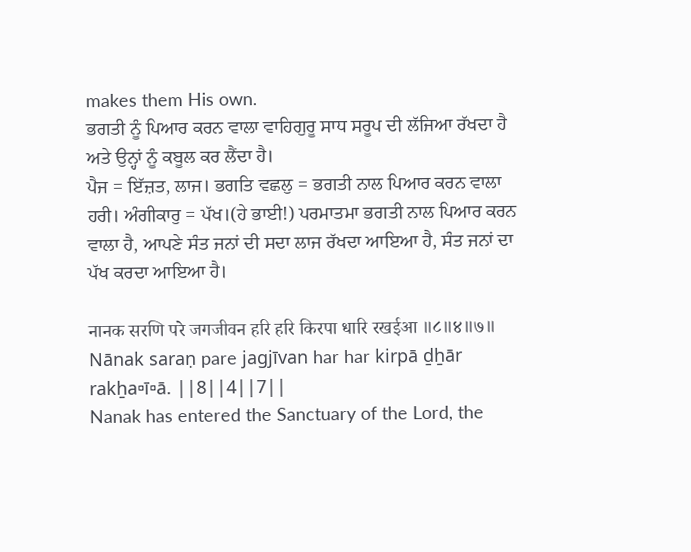makes them His own.
ਭਗਤੀ ਨੂੰ ਪਿਆਰ ਕਰਨ ਵਾਲਾ ਵਾਹਿਗੁਰੂ ਸਾਧ ਸਰੂਪ ਦੀ ਲੱਜਿਆ ਰੱਖਦਾ ਹੈ ਅਤੇ ਉਨ੍ਹਾਂ ਨੂੰ ਕਬੂਲ ਕਰ ਲੈਂਦਾ ਹੈ।
ਪੈਜ = ਇੱਜ਼ਤ, ਲਾਜ। ਭਗਤਿ ਵਛਲੁ = ਭਗਤੀ ਨਾਲ ਪਿਆਰ ਕਰਨ ਵਾਲਾ ਹਰੀ। ਅੰਗੀਕਾਰੁ = ਪੱਖ।(ਹੇ ਭਾਈ!) ਪਰਮਾਤਮਾ ਭਗਤੀ ਨਾਲ ਪਿਆਰ ਕਰਨ ਵਾਲਾ ਹੈ, ਆਪਣੇ ਸੰਤ ਜਨਾਂ ਦੀ ਸਦਾ ਲਾਜ ਰੱਖਦਾ ਆਇਆ ਹੈ, ਸੰਤ ਜਨਾਂ ਦਾ ਪੱਖ ਕਰਦਾ ਆਇਆ ਹੈ।

नानक सरणि परे जगजीवन हरि हरि किरपा धारि रखईआ ॥८॥४॥७॥
Nānak saraṇ pare jagjīvan har har kirpā ḏẖār rakẖa▫ī▫ā. ||8||4||7||
Nanak has entered the Sanctuary of the Lord, the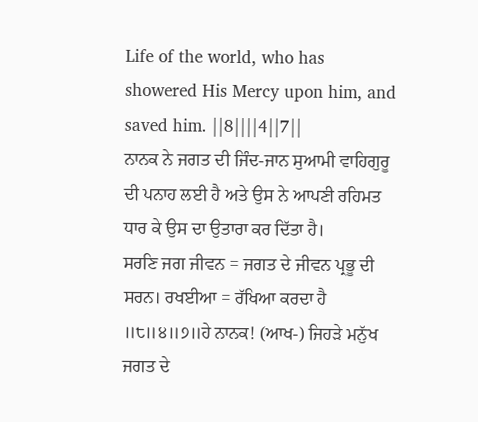Life of the world, who has showered His Mercy upon him, and saved him. ||8||||4||7||
ਨਾਨਕ ਨੇ ਜਗਤ ਦੀ ਜਿੰਦ-ਜਾਨ ਸੁਆਮੀ ਵਾਹਿਗੁਰੂ ਦੀ ਪਨਾਹ ਲਈ ਹੈ ਅਤੇ ਉਸ ਨੇ ਆਪਣੀ ਰਹਿਮਤ ਧਾਰ ਕੇ ਉਸ ਦਾ ਉਤਾਰਾ ਕਰ ਦਿੱਤਾ ਹੈ।
ਸਰਣਿ ਜਗ ਜੀਵਨ = ਜਗਤ ਦੇ ਜੀਵਨ ਪ੍ਰਭੂ ਦੀ ਸਰਨ। ਰਖਈਆ = ਰੱਖਿਆ ਕਰਦਾ ਹੈ ॥੮॥੪॥੭॥ਹੇ ਨਾਨਕ! (ਆਖ-) ਜਿਹੜੇ ਮਨੁੱਖ ਜਗਤ ਦੇ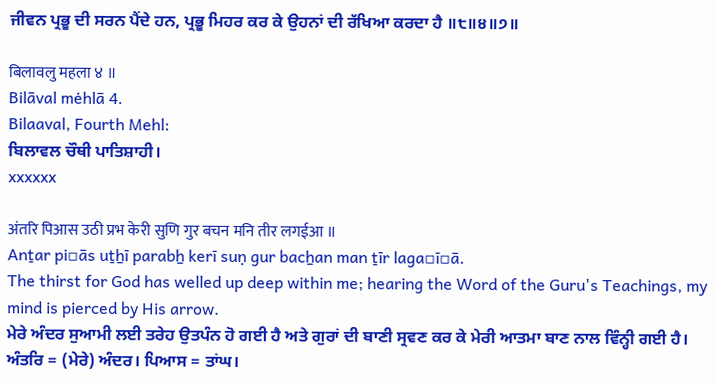ਜੀਵਨ ਪ੍ਰਭੂ ਦੀ ਸਰਨ ਪੈਂਦੇ ਹਨ, ਪ੍ਰਭੂ ਮਿਹਰ ਕਰ ਕੇ ਉਹਨਾਂ ਦੀ ਰੱਖਿਆ ਕਰਦਾ ਹੈ ॥੮॥੪॥੭॥

बिलावलु महला ४ ॥
Bilāval mėhlā 4.
Bilaaval, Fourth Mehl:
ਬਿਲਾਵਲ ਚੌਥੀ ਪਾਤਿਸ਼ਾਹੀ।
xxxxxx

अंतरि पिआस उठी प्रभ केरी सुणि गुर बचन मनि तीर लगईआ ॥
Anṯar pi▫ās uṯẖī parabẖ kerī suṇ gur bacẖan man ṯīr laga▫ī▫ā.
The thirst for God has welled up deep within me; hearing the Word of the Guru's Teachings, my mind is pierced by His arrow.
ਮੇਰੇ ਅੰਦਰ ਸੁਆਮੀ ਲਈ ਤਰੇਹ ਉਤਪੰਨ ਹੋ ਗਈ ਹੈ ਅਤੇ ਗੁਰਾਂ ਦੀ ਬਾਣੀ ਸ੍ਰਵਣ ਕਰ ਕੇ ਮੇਰੀ ਆਤਮਾ ਬਾਣ ਨਾਲ ਵਿੰਨ੍ਹੀ ਗਈ ਹੈ।
ਅੰਤਰਿ = (ਮੇਰੇ) ਅੰਦਰ। ਪਿਆਸ = ਤਾਂਘ।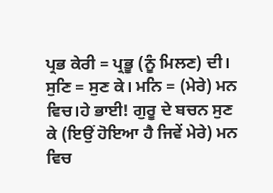ਪ੍ਰਭ ਕੇਰੀ = ਪ੍ਰਭੂ (ਨੂੰ ਮਿਲਣ) ਦੀ। ਸੁਣਿ = ਸੁਣ ਕੇ। ਮਨਿ = (ਮੇਰੇ) ਮਨ ਵਿਚ।ਹੇ ਭਾਈ! ਗੁਰੂ ਦੇ ਬਚਨ ਸੁਣ ਕੇ (ਇਉਂ ਹੋਇਆ ਹੈ ਜਿਵੇਂ ਮੇਰੇ) ਮਨ ਵਿਚ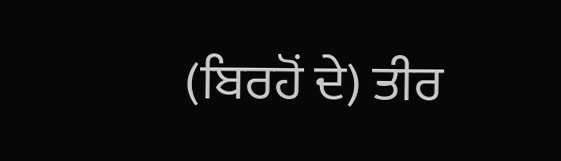(ਬਿਰਹੋਂ ਦੇ) ਤੀਰ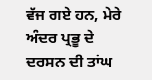ਵੱਜ ਗਏ ਹਨ, ਮੇਰੇ ਅੰਦਰ ਪ੍ਰਭੂ ਦੇ ਦਰਸਨ ਦੀ ਤਾਂਘ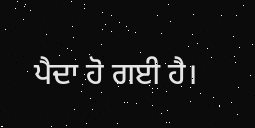ਪੈਦਾ ਹੋ ਗਈ ਹੈ।